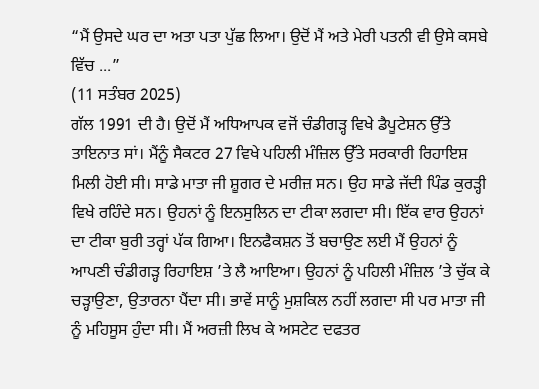“ਮੈਂ ਉਸਦੇ ਘਰ ਦਾ ਅਤਾ ਪਤਾ ਪੁੱਛ ਲਿਆ। ਉਦੋਂ ਮੈਂ ਅਤੇ ਮੇਰੀ ਪਤਨੀ ਵੀ ਉਸੇ ਕਸਬੇ ਵਿੱਚ ...”
(11 ਸਤੰਬਰ 2025)
ਗੱਲ 1991 ਦੀ ਹੈ। ਉਦੋਂ ਮੈਂ ਅਧਿਆਪਕ ਵਜੋਂ ਚੰਡੀਗੜ੍ਹ ਵਿਖੇ ਡੈਪੂਟੇਸ਼ਨ ਉੱਤੇ ਤਾਇਨਾਤ ਸਾਂ। ਮੈਂਨੂੰ ਸੈਕਟਰ 27 ਵਿਖੇ ਪਹਿਲੀ ਮੰਜ਼ਿਲ ਉੱਤੇ ਸਰਕਾਰੀ ਰਿਹਾਇਸ਼ ਮਿਲੀ ਹੋਈ ਸੀ। ਸਾਡੇ ਮਾਤਾ ਜੀ ਸ਼ੂਗਰ ਦੇ ਮਰੀਜ਼ ਸਨ। ਉਹ ਸਾਡੇ ਜੱਦੀ ਪਿੰਡ ਕੁਰੜ੍ਹੀ ਵਿਖੇ ਰਹਿੰਦੇ ਸਨ। ਉਹਨਾਂ ਨੂੰ ਇਨਸੁਲਿਨ ਦਾ ਟੀਕਾ ਲਗਦਾ ਸੀ। ਇੱਕ ਵਾਰ ਉਹਨਾਂ ਦਾ ਟੀਕਾ ਬੁਰੀ ਤਰ੍ਹਾਂ ਪੱਕ ਗਿਆ। ਇਨਫੈਕਸ਼ਨ ਤੋਂ ਬਚਾਉਣ ਲਈ ਮੈਂ ਉਹਨਾਂ ਨੂੰ ਆਪਣੀ ਚੰਡੀਗੜ੍ਹ ਰਿਹਾਇਸ਼ ’ਤੇ ਲੈ ਆਇਆ। ਉਹਨਾਂ ਨੂੰ ਪਹਿਲੀ ਮੰਜ਼ਿਲ ’ਤੇ ਚੁੱਕ ਕੇ ਚੜ੍ਹਾਉਣਾ, ਉਤਾਰਨਾ ਪੈਂਦਾ ਸੀ। ਭਾਵੇਂ ਸਾਨੂੰ ਮੁਸ਼ਕਿਲ ਨਹੀਂ ਲਗਦਾ ਸੀ ਪਰ ਮਾਤਾ ਜੀ ਨੂੰ ਮਹਿਸੂਸ ਹੁੰਦਾ ਸੀ। ਮੈਂ ਅਰਜ਼ੀ ਲਿਖ ਕੇ ਅਸਟੇਟ ਦਫਤਰ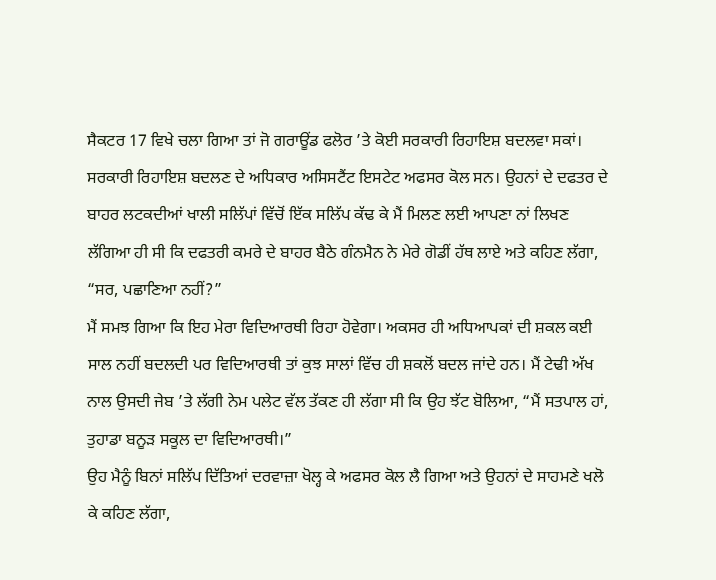ਸੈਕਟਰ 17 ਵਿਖੇ ਚਲਾ ਗਿਆ ਤਾਂ ਜੋ ਗਰਾਊਂਡ ਫਲੋਰ ’ਤੇ ਕੋਈ ਸਰਕਾਰੀ ਰਿਹਾਇਸ਼ ਬਦਲਵਾ ਸਕਾਂ। ਸਰਕਾਰੀ ਰਿਹਾਇਸ਼ ਬਦਲਣ ਦੇ ਅਧਿਕਾਰ ਅਸਿਸਟੈਂਟ ਇਸਟੇਟ ਅਫਸਰ ਕੋਲ ਸਨ। ਉਹਨਾਂ ਦੇ ਦਫਤਰ ਦੇ ਬਾਹਰ ਲਟਕਦੀਆਂ ਖਾਲੀ ਸਲਿੱਪਾਂ ਵਿੱਚੋਂ ਇੱਕ ਸਲਿੱਪ ਕੱਢ ਕੇ ਮੈਂ ਮਿਲਣ ਲਈ ਆਪਣਾ ਨਾਂ ਲਿਖਣ ਲੱਗਿਆ ਹੀ ਸੀ ਕਿ ਦਫਤਰੀ ਕਮਰੇ ਦੇ ਬਾਹਰ ਬੈਠੇ ਗੰਨਮੈਨ ਨੇ ਮੇਰੇ ਗੋਡੀਂ ਹੱਥ ਲਾਏ ਅਤੇ ਕਹਿਣ ਲੱਗਾ, “ਸਰ, ਪਛਾਣਿਆ ਨਹੀਂ?”
ਮੈਂ ਸਮਝ ਗਿਆ ਕਿ ਇਹ ਮੇਰਾ ਵਿਦਿਆਰਥੀ ਰਿਹਾ ਹੋਵੇਗਾ। ਅਕਸਰ ਹੀ ਅਧਿਆਪਕਾਂ ਦੀ ਸ਼ਕਲ ਕਈ ਸਾਲ ਨਹੀਂ ਬਦਲਦੀ ਪਰ ਵਿਦਿਆਰਥੀ ਤਾਂ ਕੁਝ ਸਾਲਾਂ ਵਿੱਚ ਹੀ ਸ਼ਕਲੋਂ ਬਦਲ ਜਾਂਦੇ ਹਨ। ਮੈਂ ਟੇਢੀ ਅੱਖ ਨਾਲ ਉਸਦੀ ਜੇਬ ’ਤੇ ਲੱਗੀ ਨੇਮ ਪਲੇਟ ਵੱਲ ਤੱਕਣ ਹੀ ਲੱਗਾ ਸੀ ਕਿ ਉਹ ਝੱਟ ਬੋਲਿਆ, “ਮੈਂ ਸਤਪਾਲ ਹਾਂ, ਤੁਹਾਡਾ ਬਨੂੜ ਸਕੂਲ ਦਾ ਵਿਦਿਆਰਥੀ।”
ਉਹ ਮੈਨੂੰ ਬਿਨਾਂ ਸਲਿੱਪ ਦਿੱਤਿਆਂ ਦਰਵਾਜ਼ਾ ਖੋਲ੍ਹ ਕੇ ਅਫਸਰ ਕੋਲ ਲੈ ਗਿਆ ਅਤੇ ਉਹਨਾਂ ਦੇ ਸਾਹਮਣੇ ਖਲੋ ਕੇ ਕਹਿਣ ਲੱਗਾ,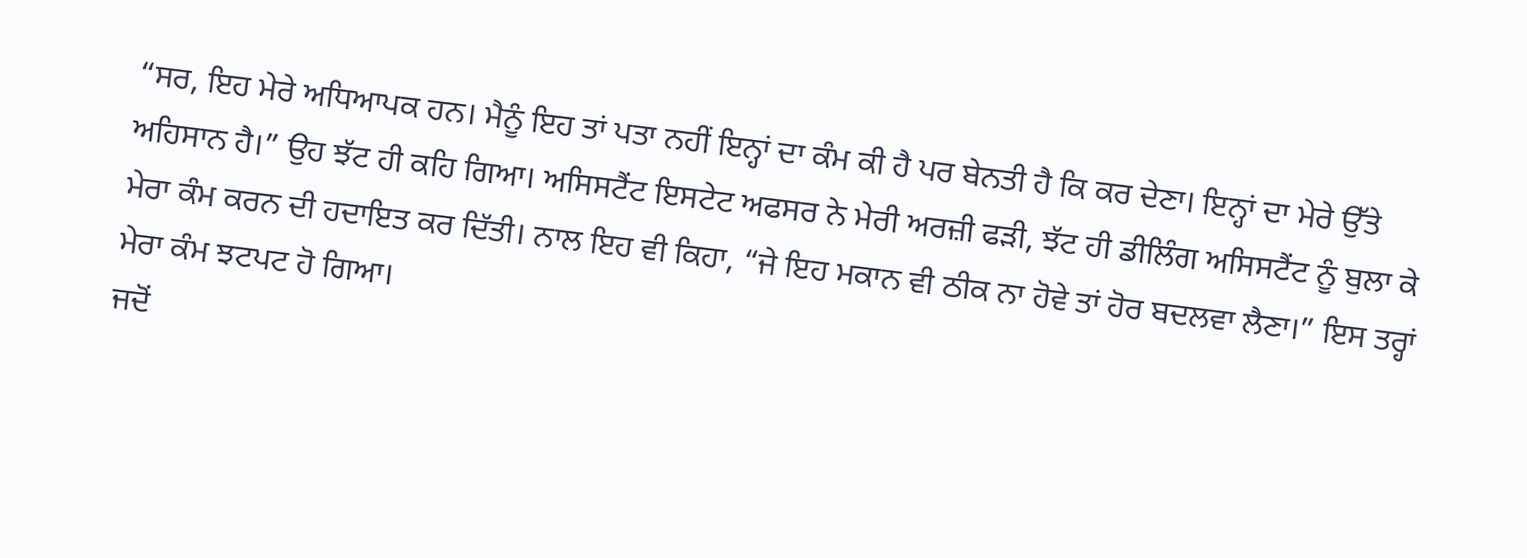“ਸਰ, ਇਹ ਮੇਰੇ ਅਧਿਆਪਕ ਹਨ। ਮੈਨੂੰ ਇਹ ਤਾਂ ਪਤਾ ਨਹੀਂ ਇਨ੍ਹਾਂ ਦਾ ਕੰਮ ਕੀ ਹੈ ਪਰ ਬੇਨਤੀ ਹੈ ਕਿ ਕਰ ਦੇਣਾ। ਇਨ੍ਹਾਂ ਦਾ ਮੇਰੇ ਉੱਤੇ ਅਹਿਸਾਨ ਹੈ।” ਉਹ ਝੱਟ ਹੀ ਕਹਿ ਗਿਆ। ਅਸਿਸਟੈਂਟ ਇਸਟੇਟ ਅਫਸਰ ਨੇ ਮੇਰੀ ਅਰਜ਼ੀ ਫੜੀ, ਝੱਟ ਹੀ ਡੀਲਿੰਗ ਅਸਿਸਟੈਂਟ ਨੂੰ ਬੁਲਾ ਕੇ ਮੇਰਾ ਕੰਮ ਕਰਨ ਦੀ ਹਦਾਇਤ ਕਰ ਦਿੱਤੀ। ਨਾਲ ਇਹ ਵੀ ਕਿਹਾ, “ਜੇ ਇਹ ਮਕਾਨ ਵੀ ਠੀਕ ਨਾ ਹੋਵੇ ਤਾਂ ਹੋਰ ਬਦਲਵਾ ਲੈਣਾ।” ਇਸ ਤਰ੍ਹਾਂ ਮੇਰਾ ਕੰਮ ਝਟਪਟ ਹੋ ਗਿਆ।
ਜਦੋਂ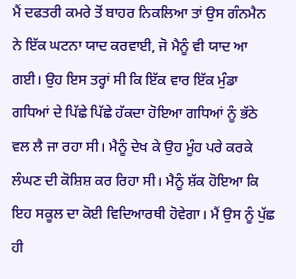ਮੈਂ ਦਫਤਰੀ ਕਮਰੇ ਤੋਂ ਬਾਹਰ ਨਿਕਲਿਆ ਤਾਂ ਉਸ ਗੰਨਮੈਨ ਨੇ ਇੱਕ ਘਟਨਾ ਯਾਦ ਕਰਵਾਈ, ਜੋ ਮੈਨੂੰ ਵੀ ਯਾਦ ਆ ਗਈ। ਉਹ ਇਸ ਤਰ੍ਹਾਂ ਸੀ ਕਿ ਇੱਕ ਵਾਰ ਇੱਕ ਮੁੰਡਾ ਗਧਿਆਂ ਦੇ ਪਿੱਛੇ ਪਿੱਛੇ ਹੱਕਦਾ ਹੋਇਆ ਗਧਿਆਂ ਨੂੰ ਭੱਠੇ ਵਲ ਲੈ ਜਾ ਰਹਾ ਸੀ। ਮੈਨੂੰ ਦੇਖ ਕੇ ਉਹ ਮੂੰਹ ਪਰੇ ਕਰਕੇ ਲੰਘਣ ਦੀ ਕੋਸ਼ਿਸ਼ ਕਰ ਰਿਹਾ ਸੀ। ਮੈਨੂੰ ਸ਼ੱਕ ਹੋਇਆ ਕਿ ਇਹ ਸਕੂਲ ਦਾ ਕੋਈ ਵਿਦਿਆਰਥੀ ਹੋਵੇਗਾ। ਮੈਂ ਉਸ ਨੂੰ ਪੁੱਛ ਹੀ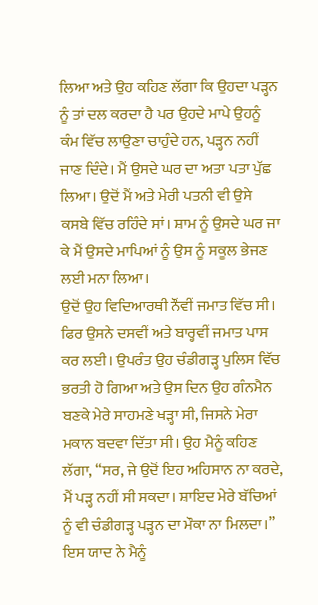ਲਿਆ ਅਤੇ ਉਹ ਕਹਿਣ ਲੱਗਾ ਕਿ ਉਹਦਾ ਪੜ੍ਹਨ ਨੂੰ ਤਾਂ ਦਲ ਕਰਦਾ ਹੈ ਪਰ ਉਹਦੇ ਮਾਪੇ ਉਹਨੂੰ ਕੰਮ ਵਿੱਚ ਲਾਉਣਾ ਚਾਹੁੰਦੇ ਹਨ, ਪੜ੍ਹਨ ਨਹੀਂ ਜਾਣ ਦਿੰਦੇ। ਮੈਂ ਉਸਦੇ ਘਰ ਦਾ ਅਤਾ ਪਤਾ ਪੁੱਛ ਲਿਆ। ਉਦੋਂ ਮੈਂ ਅਤੇ ਮੇਰੀ ਪਤਨੀ ਵੀ ਉਸੇ ਕਸਬੇ ਵਿੱਚ ਰਹਿੰਦੇ ਸਾਂ। ਸ਼ਾਮ ਨੂੰ ਉਸਦੇ ਘਰ ਜਾ ਕੇ ਮੈਂ ਉਸਦੇ ਮਾਪਿਆਂ ਨੂੰ ਉਸ ਨੂੰ ਸਕੂਲ ਭੇਜਣ ਲਈ ਮਨਾ ਲਿਆ।
ਉਦੋਂ ਉਹ ਵਿਦਿਆਰਥੀ ਨੌਂਵੀਂ ਜਮਾਤ ਵਿੱਚ ਸੀ। ਫਿਰ ਉਸਨੇ ਦਸਵੀਂ ਅਤੇ ਬਾਰ੍ਹਵੀਂ ਜਮਾਤ ਪਾਸ ਕਰ ਲਈ। ਉਪਰੰਤ ਉਹ ਚੰਡੀਗੜ੍ਹ ਪੁਲਿਸ ਵਿੱਚ ਭਰਤੀ ਹੋ ਗਿਆ ਅਤੇ ਉਸ ਦਿਨ ਉਹ ਗੰਨਮੈਨ ਬਣਕੇ ਮੇਰੇ ਸਾਹਮਣੇ ਖੜ੍ਹਾ ਸੀ, ਜਿਸਨੇ ਮੇਰਾ ਮਕਾਨ ਬਦਵਾ ਦਿੱਤਾ ਸੀ। ਉਹ ਮੈਨੂੰ ਕਹਿਣ ਲੱਗਾ, “ਸਰ, ਜੇ ਉਦੋਂ ਇਹ ਅਹਿਸਾਨ ਨਾ ਕਰਦੇ, ਮੈਂ ਪੜ੍ਹ ਨਹੀਂ ਸੀ ਸਕਦਾ। ਸ਼ਾਇਦ ਮੇਰੇ ਬੱਚਿਆਂ ਨੂੰ ਵੀ ਚੰਡੀਗੜ੍ਹ ਪੜ੍ਹਨ ਦਾ ਮੌਕਾ ਨਾ ਮਿਲਦਾ।”
ਇਸ ਯਾਦ ਨੇ ਮੈਨੂੰ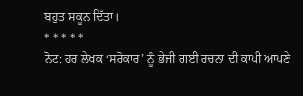ਬਹੁਤ ਸਕੂਨ ਦਿੱਤਾ।
* * * * *
ਨੋਟ: ਹਰ ਲੇਖਕ ‘ਸਰੋਕਾਰ’ ਨੂੰ ਭੇਜੀ ਗਈ ਰਚਨਾ ਦੀ ਕਾਪੀ ਆਪਣੇ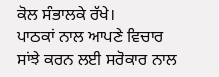ਕੋਲ ਸੰਭਾਲਕੇ ਰੱਖੇ।
ਪਾਠਕਾਂ ਨਾਲ ਆਪਣੇ ਵਿਚਾਰ ਸਾਂਝੇ ਕਰਨ ਲਈ ਸਰੋਕਾਰ ਨਾਲ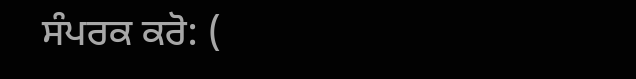ਸੰਪਰਕ ਕਰੋ: (